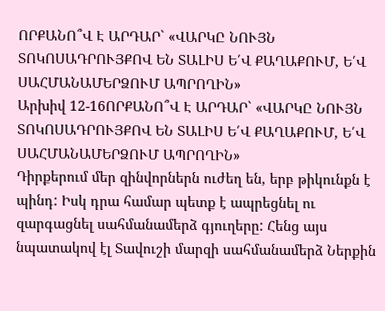ՈՐՔԱՆՈ՞Վ Է ԱՐԴԱՐ` «ՎԱՐԿԸ ՆՈՒՅՆ ՏՈԿՈՍԱԴՐՈՒՅՔՈՎ ԵՆ ՏԱԼԻՍ Ե՛Վ ՔԱՂԱՔՈՒՄ, Ե՛Վ ՍԱՀՄԱՆԱՄԵՐՁՈՒՄ ԱՊՐՈՂԻՆ»
Արխիվ 12-16ՈՐՔԱՆՈ՞Վ Է ԱՐԴԱՐ` «ՎԱՐԿԸ ՆՈՒՅՆ ՏՈԿՈՍԱԴՐՈՒՅՔՈՎ ԵՆ ՏԱԼԻՍ Ե՛Վ ՔԱՂԱՔՈՒՄ, Ե՛Վ ՍԱՀՄԱՆԱՄԵՐՁՈՒՄ ԱՊՐՈՂԻՆ»
Դիրքերում մեր զինվորներն ուժեղ են, երբ թիկունքն է պինդ: Իսկ դրա համար պետք է ապրեցնել ու զարգացնել սահմանամերձ գյուղերը: Հենց այս նպատակով էլ Տավուշի մարզի սահմանամերձ Ներքին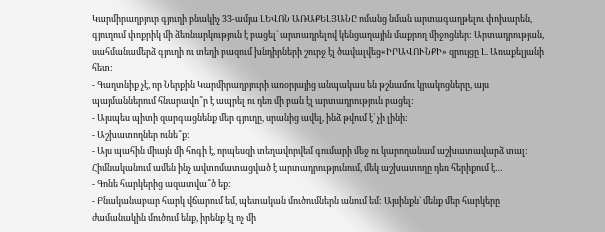Կարմիրաղբյուր գյուղի բնակիչ 33-ամյա ԼԵՎՈՆ ԱՌԱՔԵԼՅԱՆԸ ոմանց նման արտագաղթելու փոխարեն, գյուղում փոքրիկ մի ձեռնարկություն է բացել` արտադրելով կենցաղային մաքրող միջոցներ: Արտադրության, սահմանամերձ գյուղի ու տեղի բազում խնդիրների շուրջ էլ ծավալվեց«ԻՐԱՎՈՒՆՔԻ» զրույցը Լ. Առաքելյանի հետ:
- Գաղտնիք չէ, որ Ներքին Կարմիրաղբյուրի առօրյայից անպակաս են թշնամու կրակոցները, այս պայմաններում հնարավո՞ր է ապրել ու դեռ մի բան էլ արտադրություն բացել:
- Այսպես պիտի զարգացնենք մեր գյուղը, սրանից ավել, ինձ թվում է` չի լինի:
- Աշխատողներ ունե՞ք:
- Այս պահին միայն մի հոգի է, որպեսզի տեղավորվեմ գումարի մեջ ու կարողանամ աշխատավարձ տալ: Հիմնականում ամեն ինչ ավտոմատացված է արտադրությունում, մեկ աշխատողը դեռ հերիքում է…
- Գոնե հարկերից ազատվա՞ծ եք:
- Բնականաբար հարկ վճարում եմ, պետական մուծումներն անում եմ: Այսինքն` մենք մեր հարկերը ժամանակին մուծում ենք, իրենք էլ ոչ մի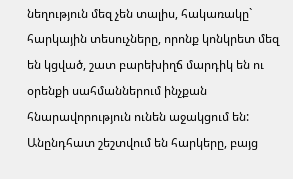նեղություն մեզ չեն տալիս, հակառակը` հարկային տեսուչները, որոնք կոնկրետ մեզ են կցված, շատ բարեխիղճ մարդիկ են ու օրենքի սահմաններում ինչքան հնարավորություն ունեն աջակցում են: Անընդհատ շեշտվում են հարկերը, բայց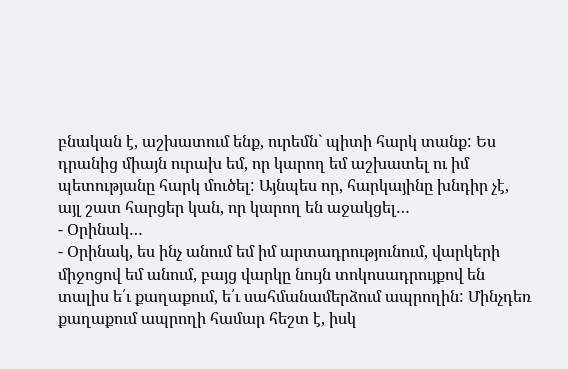բնական է, աշխատում ենք, ուրեմն` պիտի հարկ տանք: Ես դրանից միայն ուրախ եմ, որ կարող եմ աշխատել ու իմ պետությանը հարկ մուծել: Այնպես որ, հարկայինը խնդիր չէ, այլ շատ հարցեր կան, որ կարող են աջակցել…
- Օրինակ…
- Օրինակ, ես ինչ անում եմ իմ արտադրությունում, վարկերի միջոցով եմ անում, բայց վարկը նույն տոկոսադրույքով են տալիս ե՛ւ քաղաքում, ե՛ւ սահմանամերձում ապրողին: Մինչդեռ քաղաքում ապրողի համար հեշտ է, իսկ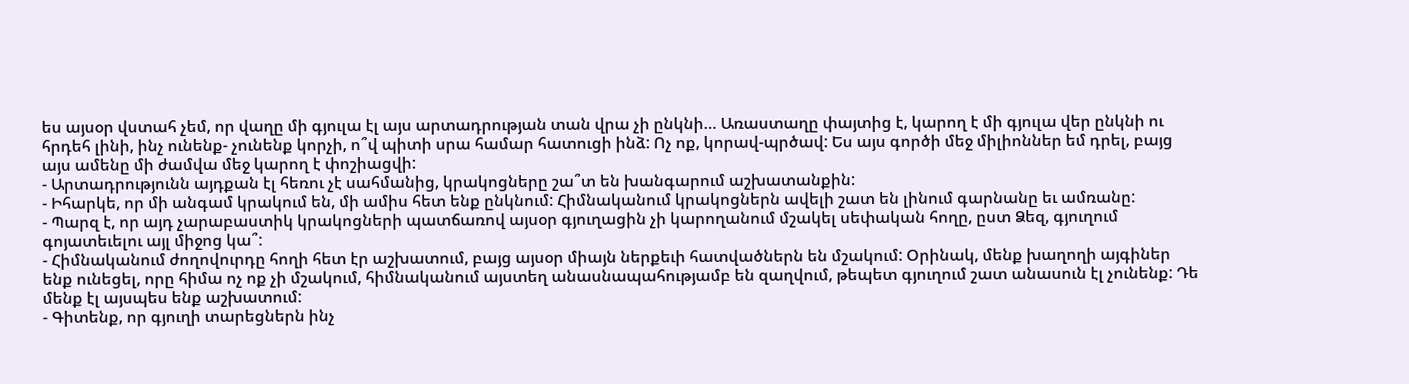ես այսօր վստահ չեմ, որ վաղը մի գյուլա էլ այս արտադրության տան վրա չի ընկնի… Առաստաղը փայտից է, կարող է մի գյուլա վեր ընկնի ու հրդեհ լինի, ինչ ունենք- չունենք կորչի, ո՞վ պիտի սրա համար հատուցի ինձ: Ոչ ոք, կորավ-պրծավ: Ես այս գործի մեջ միլիոններ եմ դրել, բայց այս ամենը մի ժամվա մեջ կարող է փոշիացվի:
- Արտադրությունն այդքան էլ հեռու չէ սահմանից, կրակոցները շա՞տ են խանգարում աշխատանքին:
- Իհարկե, որ մի անգամ կրակում են, մի ամիս հետ ենք ընկնում: Հիմնականում կրակոցներն ավելի շատ են լինում գարնանը եւ ամռանը:
- Պարզ է, որ այդ չարաբաստիկ կրակոցների պատճառով այսօր գյուղացին չի կարողանում մշակել սեփական հողը, ըստ Ձեզ, գյուղում գոյատեւելու այլ միջոց կա՞:
- Հիմնականում ժողովուրդը հողի հետ էր աշխատում, բայց այսօր միայն ներքեւի հատվածներն են մշակում: Օրինակ, մենք խաղողի այգիներ ենք ունեցել, որը հիմա ոչ ոք չի մշակում, հիմնականում այստեղ անասնապահությամբ են զաղվում, թեպետ գյուղում շատ անասուն էլ չունենք: Դե մենք էլ այսպես ենք աշխատում:
- Գիտենք, որ գյուղի տարեցներն ինչ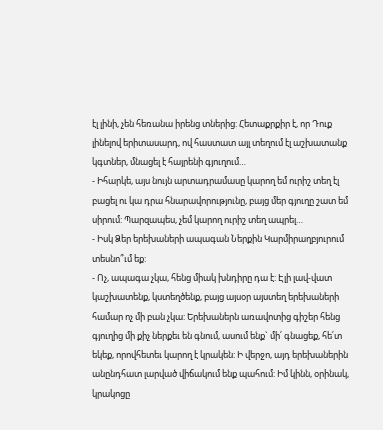էլ լինի, չեն հեռանա իրենց տներից: Հետաքրքիր է, որ Դուք լինելով երիտասարդ, ով հաստատ այլ տեղում էլ աշխատանք կգտներ, մնացել է հայրենի գյուղում…
- Իհարկե, այս նույն արտադրամասը կարող եմ ուրիշ տեղ էլ բացել ու կա դրա հնարավորությունը, բայց մեր գյուղը շատ եմ սիրում: Պարզապես, չեմ կարող ուրիշ տեղ ապրել…
- Իսկ Ձեր երեխաների ապագան Ներքին Կարմիրաղբյուրում տեսնո՞ւմ եք:
- Ոչ, ապագա չկա, հենց միակ խնդիրը դա է: Էլի լավ-վատ կաշխատենք, կստեղծենք, բայց այսօր այստեղ երեխաների համար ոչ մի բան չկա: Երեխաներն առավոտից գիշեր հենց գյուղից մի քիչ ներքեւ են գնում, ասում ենք` մի՛ գնացեք, հե՛տ եկեք, որովհետեւ կարող է կրակեն: Ի վերջո, այդ երեխաներին անընդհատ լարված վիճակում ենք պահում: Իմ կինն, օրինակ, կրակոցը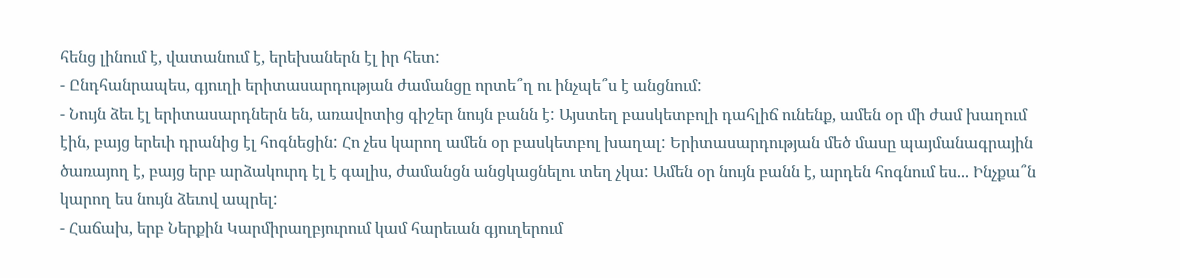հենց լինում է, վատանում է, երեխաներն էլ իր հետ:
- Ընդհանրապես, գյուղի երիտասարդության ժամանցը որտե՞ղ ու ինչպե՞ս է անցնում:
- Նույն ձեւ էլ երիտասարդներն են, առավոտից գիշեր նույն բանն է: Այստեղ բասկետբոլի դահլիճ ունենք, ամեն օր մի ժամ խաղում էին, բայց երեւի դրանից էլ հոգնեցին: Հո չես կարող ամեն օր բասկետբոլ խաղալ: Երիտասարդության մեծ մասը պայմանագրային ծառայող է, բայց երբ արձակուրդ էլ է գալիս, ժամանցն անցկացնելու տեղ չկա: Ամեն օր նույն բանն է, արդեն հոգնում ես... Ինչքա՞ն կարող ես նույն ձեւով ապրել:
- Հաճախ, երբ Ներքին Կարմիրաղբյուրում կամ հարեւան գյուղերում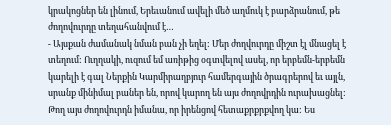կրակոցներ են լինում, Երեւանում ավելի մեծ աղմուկ է բարձրանում, թե ժողովուրդը տեղահանվում է…
- Այսքան ժամանակ նման բան չի եղել: Մեր ժողվուրդը միշտ էլ մնացել է տեղում: Ուղղակի, ուզում եմ առիթից օգտվելով ասել, որ երբեմն-երբեմն կարելի է գալ Ներքին Կարմիրաղբյուր համերգային ծրագրերով եւ այլն, սրանք մինիմալ բաներ են, որով կարող են այս ժողովրդին ուրախացնել: Թող այս ժողովուրդն իմանա, որ իրենցով հետաքրքրքվող կա: Ես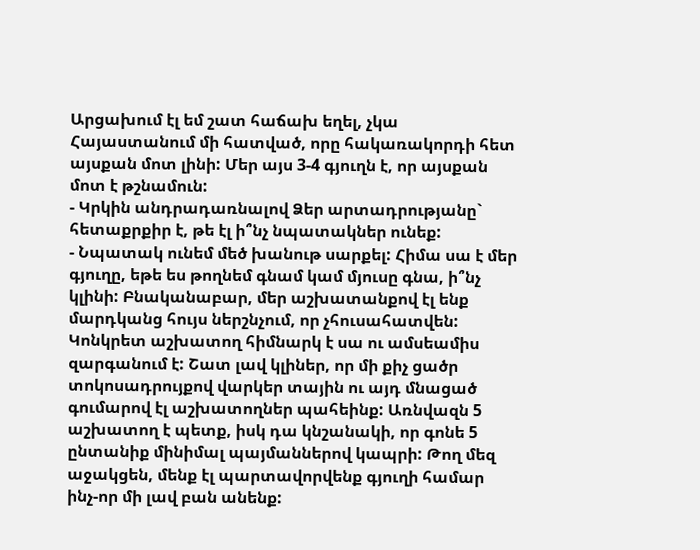Արցախում էլ եմ շատ հաճախ եղել, չկա Հայաստանում մի հատված, որը հակառակորդի հետ այսքան մոտ լինի: Մեր այս 3-4 գյուղն է, որ այսքան մոտ է թշնամուն:
- Կրկին անդրադառնալով Ձեր արտադրությանը` հետաքրքիր է, թե էլ ի՞նչ նպատակներ ունեք:
- Նպատակ ունեմ մեծ խանութ սարքել: Հիմա սա է մեր գյուղը, եթե ես թողնեմ գնամ կամ մյուսը գնա, ի՞նչ կլինի: Բնականաբար, մեր աշխատանքով էլ ենք մարդկանց հույս ներշնչում, որ չհուսահատվեն: Կոնկրետ աշխատող հիմնարկ է սա ու ամսեամիս զարգանում է: Շատ լավ կլիներ, որ մի քիչ ցածր տոկոսադրույքով վարկեր տային ու այդ մնացած գումարով էլ աշխատողներ պահեինք: Առնվազն 5 աշխատող է պետք, իսկ դա կնշանակի, որ գոնե 5 ընտանիք մինիմալ պայմաններով կապրի: Թող մեզ աջակցեն, մենք էլ պարտավորվենք գյուղի համար ինչ-որ մի լավ բան անենք: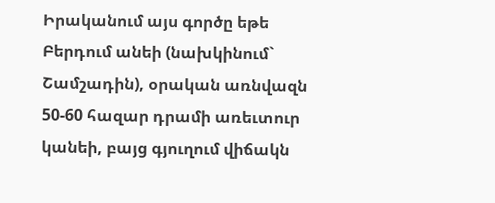Իրականում այս գործը եթե Բերդում անեի (նախկինում` Շամշադին), օրական առնվազն 50-60 հազար դրամի առեւտուր կանեի, բայց գյուղում վիճակն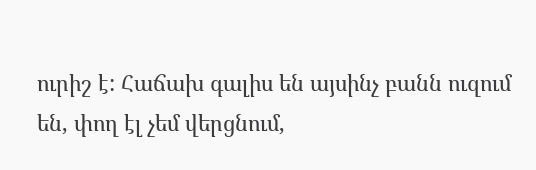ուրիշ է: Հաճախ գալիս են այսինչ բանն ուզում են, փող էլ չեմ վերցնում,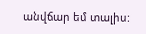անվճար եմ տալիս: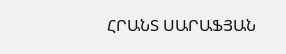ՀՐԱՆՏ ՍԱՐԱՖՅԱՆ